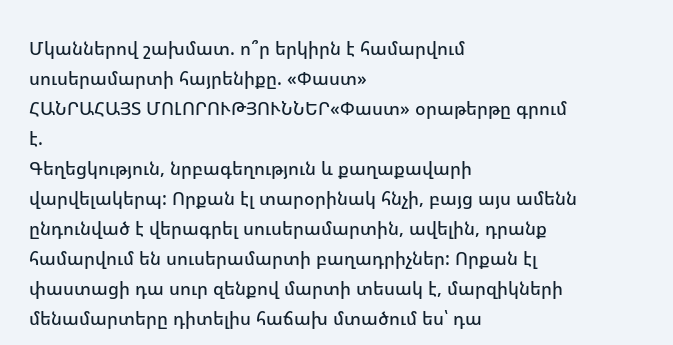Մկաններով շախմատ. ո՞ր երկիրն է համարվում սուսերամարտի հայրենիքը. «Փաստ»
ՀԱՆՐԱՀԱՅՏ ՄՈԼՈՐՈՒԹՅՈՒՆՆԵՐ«Փաստ» օրաթերթը գրում է.
Գեղեցկություն, նրբագեղություն և քաղաքավարի վարվելակերպ: Որքան էլ տարօրինակ հնչի, բայց այս ամենն ընդունված է վերագրել սուսերամարտին, ավելին, դրանք համարվում են սուսերամարտի բաղադրիչներ: Որքան էլ փաստացի դա սուր զենքով մարտի տեսակ է, մարզիկների մենամարտերը դիտելիս հաճախ մտածում ես՝ դա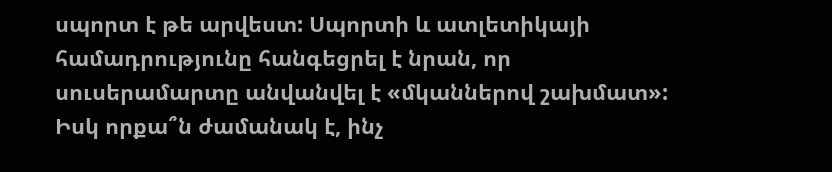սպորտ է թե արվեստ: Սպորտի և ատլետիկայի համադրությունը հանգեցրել է նրան, որ սուսերամարտը անվանվել է «մկաններով շախմատ»:
Իսկ որքա՞ն ժամանակ է, ինչ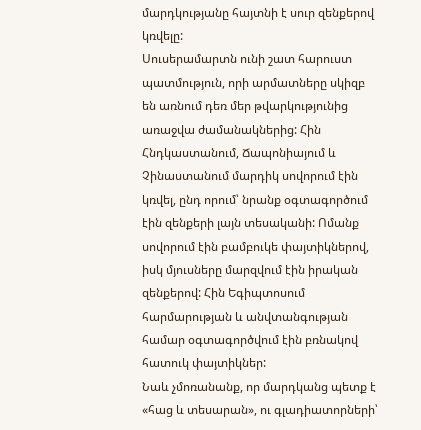մարդկությանը հայտնի է սուր զենքերով կռվելը:
Սուսերամարտն ունի շատ հարուստ պատմություն, որի արմատները սկիզբ են առնում դեռ մեր թվարկությունից առաջվա ժամանակներից: Հին Հնդկաստանում, Ճապոնիայում և Չինաստանում մարդիկ սովորում էին կռվել, ընդ որում՝ նրանք օգտագործում էին զենքերի լայն տեսականի: Ոմանք սովորում էին բամբուկե փայտիկներով, իսկ մյուսները մարզվում էին իրական զենքերով: Հին Եգիպտոսում հարմարության և անվտանգության համար օգտագործվում էին բռնակով հատուկ փայտիկներ:
Նաև չմոռանանք, որ մարդկանց պետք է «հաց և տեսարան», ու գլադիատորների՝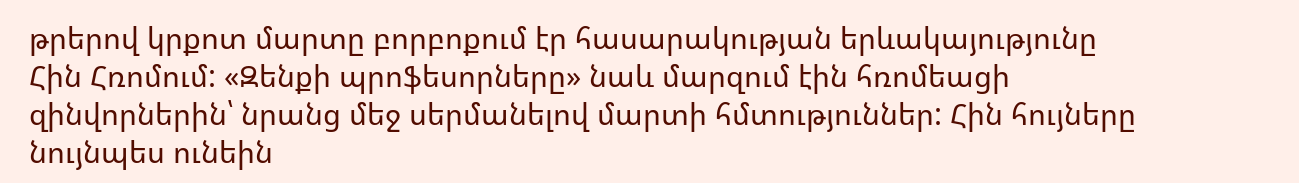թրերով կրքոտ մարտը բորբոքում էր հասարակության երևակայությունը Հին Հռոմում: «Զենքի պրոֆեսորները» նաև մարզում էին հռոմեացի զինվորներին՝ նրանց մեջ սերմանելով մարտի հմտություններ: Հին հույները նույնպես ունեին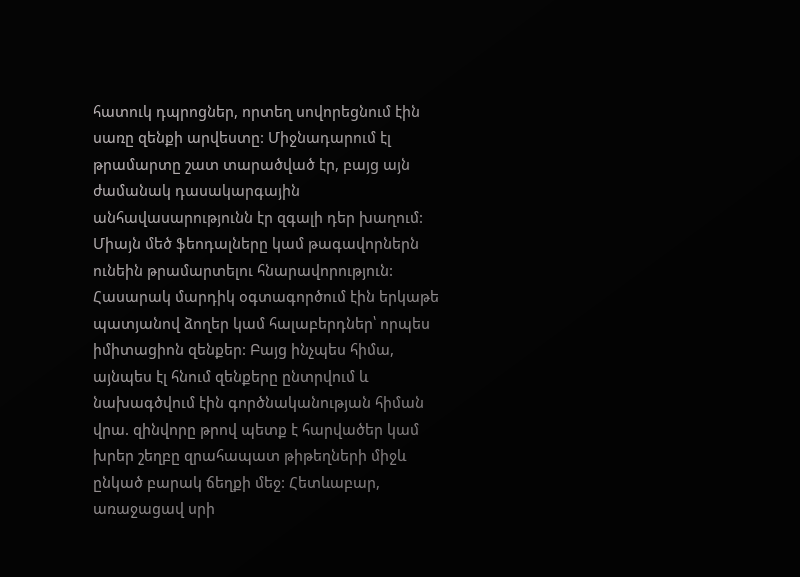հատուկ դպրոցներ, որտեղ սովորեցնում էին սառը զենքի արվեստը: Միջնադարում էլ թրամարտը շատ տարածված էր, բայց այն ժամանակ դասակարգային անհավասարությունն էր զգալի դեր խաղում: Միայն մեծ ֆեոդալները կամ թագավորներն ունեին թրամարտելու հնարավորություն: Հասարակ մարդիկ օգտագործում էին երկաթե պատյանով ձողեր կամ հալաբերդներ՝ որպես իմիտացիոն զենքեր: Բայց ինչպես հիմա, այնպես էլ հնում զենքերը ընտրվում և նախագծվում էին գործնականության հիման վրա. զինվորը թրով պետք է հարվածեր կամ խրեր շեղբը զրահապատ թիթեղների միջև ընկած բարակ ճեղքի մեջ: Հետևաբար, առաջացավ սրի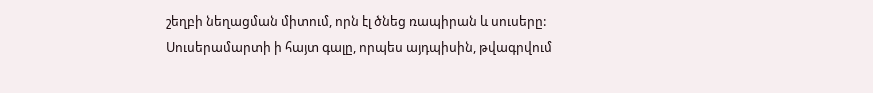շեղբի նեղացման միտում, որն էլ ծնեց ռապիրան և սուսերը:
Սուսերամարտի ի հայտ գալը, որպես այդպիսին, թվագրվում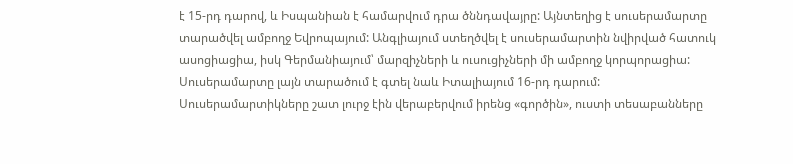է 15-րդ դարով, և Իսպանիան է համարվում դրա ծննդավայրը: Այնտեղից է սուսերամարտը տարածվել ամբողջ Եվրոպայում: Անգլիայում ստեղծվել է սուսերամարտին նվիրված հատուկ ասոցիացիա, իսկ Գերմանիայում՝ մարզիչների և ուսուցիչների մի ամբողջ կորպորացիա: Սուսերամարտը լայն տարածում է գտել նաև Իտալիայում 16-րդ դարում: Սուսերամարտիկները շատ լուրջ էին վերաբերվում իրենց «գործին», ուստի տեսաբանները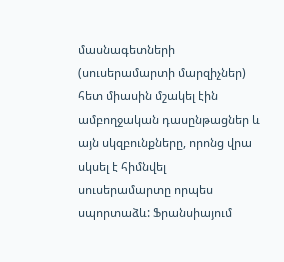մասնագետների (սուսերամարտի մարզիչներ) հետ միասին մշակել էին ամբողջական դասընթացներ և այն սկզբունքները, որոնց վրա սկսել է հիմնվել սուսերամարտը որպես սպորտաձև: Ֆրանսիայում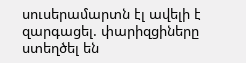սուսերամարտն էլ ավելի է զարգացել. փարիզցիները ստեղծել են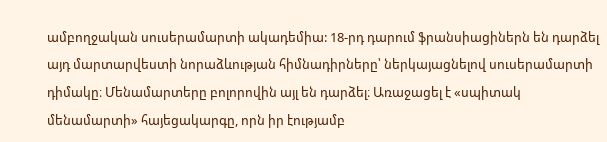ամբողջական սուսերամարտի ակադեմիա: 18-րդ դարում ֆրանսիացիներն են դարձել այդ մարտարվեստի նորաձևության հիմնադիրները՝ ներկայացնելով սուսերամարտի դիմակը։ Մենամարտերը բոլորովին այլ են դարձել։ Առաջացել է «սպիտակ մենամարտի» հայեցակարգը, որն իր էությամբ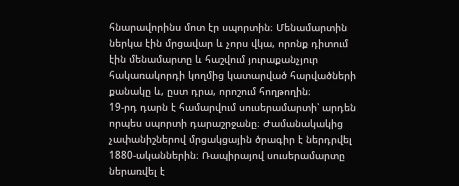հնարավորինս մոտ էր սպորտին։ Մենամարտին ներկա էին մրցավար և չորս վկա, որոնք դիտում էին մենամարտը և հաշվում յուրաքանչյուր հակառակորդի կողմից կատարված հարվածների քանակը և, ըստ դրա, որոշում հողթողին։
19-րդ դարն է համարվում սուսերամարտի՝ արդեն որպես սպորտի դարաշրջանը։ Ժամանակակից չափանիշներով մրցակցային ծրագիր է ներդրվել 1880-ականներին։ Ռապիրայով սուսերամարտը ներառվել է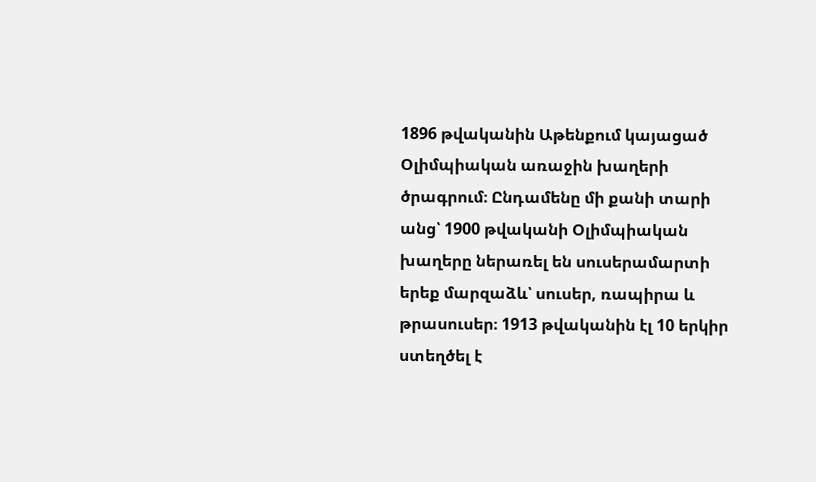1896 թվականին Աթենքում կայացած Օլիմպիական առաջին խաղերի ծրագրում։ Ընդամենը մի քանի տարի անց՝ 1900 թվականի Օլիմպիական խաղերը ներառել են սուսերամարտի երեք մարզաձև՝ սուսեր, ռապիրա և թրասուսեր։ 1913 թվականին էլ 10 երկիր ստեղծել է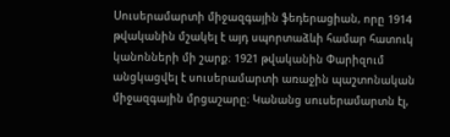Սուսերամարտի միջազգային ֆեդերացիան, որը 1914 թվականին մշակել է այդ սպորտաձևի համար հատուկ կանոնների մի շարք։ 1921 թվականին Փարիզում անցկացվել է սուսերամարտի առաջին պաշտոնական միջազգային մրցաշարը։ Կանանց սուսերամարտն էլ,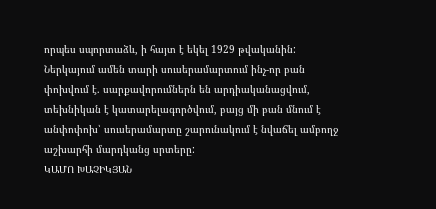որպես սպորտաձև, ի հայտ է եկել 1929 թվականին:
Ներկայում ամեն տարի սուսերամարտում ինչ-որ բան փոխվում է. սարքավորումներն են արդիականացվում, տեխնիկան է կատարելագործվում, բայց մի բան մնում է անփոփոխ՝ սուսերամարտը շարունակում է նվաճել ամբողջ աշխարհի մարդկանց սրտերը:
ԿԱՄՈ ԽԱՉԻԿՅԱՆ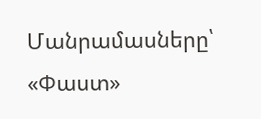Մանրամասները՝ «Փաստ»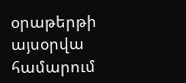օրաթերթի այսօրվա համարում